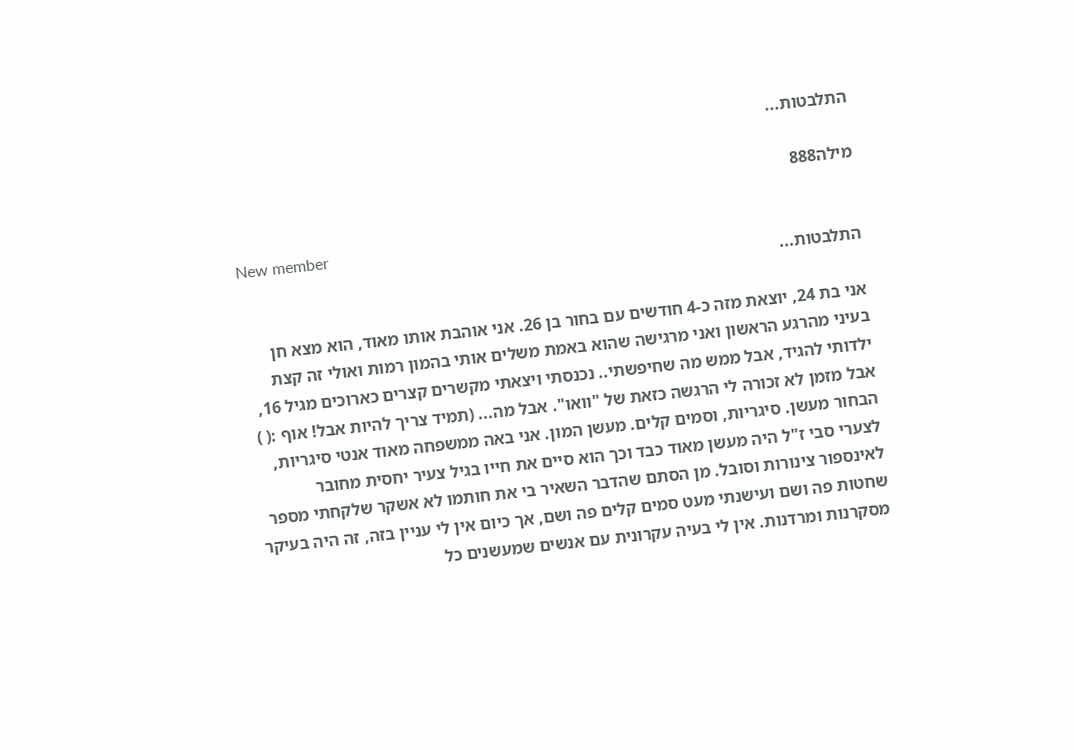התלבטות...

מילה888

New member
התלבטות...

אני בת 24, יוצאת מזה כ-4 חודשים עם בחור בן 26. אני אוהבת אותו מאוד, הוא מצא חן בעיני מהרגע הראשון ואני מרגישה שהוא באמת משלים אותי בהמון רמות ואולי זה קצת ילדותי להגיד, אבל ממש מה שחיפשתי.. נכנסתי ויצאתי מקשרים קצרים כארוכים מגיל 16, אבל מזמן לא זכורה לי הרגשה כזאת של "וואו". אבל מה... (תמיד צריך להיות אבל! אוף :( ) הבחור מעשן. סיגריות, וסמים קלים. מעשן המון. אני באה ממשפחה מאוד אנטי סיגריות, לצערי סבי ז"ל היה מעשן מאוד כבד וכך הוא סיים את חייו בגיל צעיר יחסית מחובר לאינספור צינורות וסובל. מן הסתם שהדבר השאיר בי את חותמו לא אשקר שלקחתי מספר שחטות פה ושם ועישנתי מעט סמים קלים פה ושם, אך כיום אין לי עניין בזה, זה היה בעיקר מסקרנות ומרדנות. אין לי בעיה עקרונית עם אנשים שמעשנים כל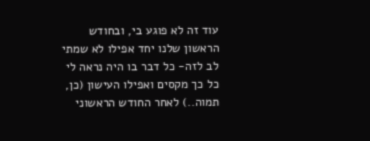עוד זה לא פוגע בי, ובחודש הראשון שלנו יחד אפילו לא שמתי לב לזה- כל דבר בו היה נראה לי כל כך מקסים ואפילו העישון (כן, תמוה..) לאחר החודש הראשוני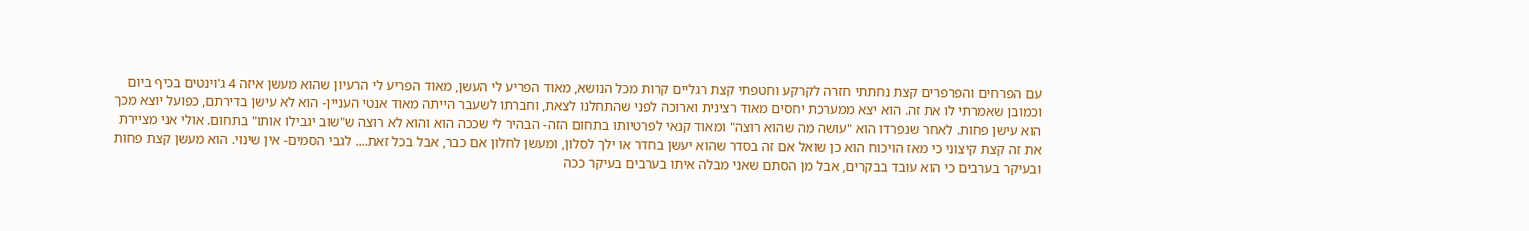עם הפרחים והפרפרים קצת נחתתי חזרה לקרקע וחטפתי קצת רגליים קרות מכל הנושא, מאוד הפריע לי העשן, מאוד הפריע לי הרעיון שהוא מעשן איזה 4 ג'וינטים בכיף ביום וכמובן שאמרתי לו את זה. הוא יצא ממערכת יחסים מאוד רצינית וארוכה לפני שהתחלנו לצאת, וחברתו לשעבר הייתה מאוד אנטי העניין- הוא לא עישן בדירתם, כפועל יוצא מכך הוא עישן פחות. לאחר שנפרדו הוא "עושה מה שהוא רוצה" ומאוד קנאי לפרטיותו בתחום הזה- הבהיר לי שככה הוא והוא לא רוצה ש"שוב יגבילו אותו" בתחום. אולי אני מציירת את זה קצת קיצוני כי מאז הויכוח הוא כן שואל אם זה בסדר שהוא יעשן בחדר או ילך לסלון, ומעשן לחלון אם כבר, אבל בכל זאת.... לגבי הסמים- אין שינוי. הוא מעשן קצת פחות ובעיקר בערבים כי הוא עובד בבקרים, אבל מן הסתם שאני מבלה איתו בערבים בעיקר ככה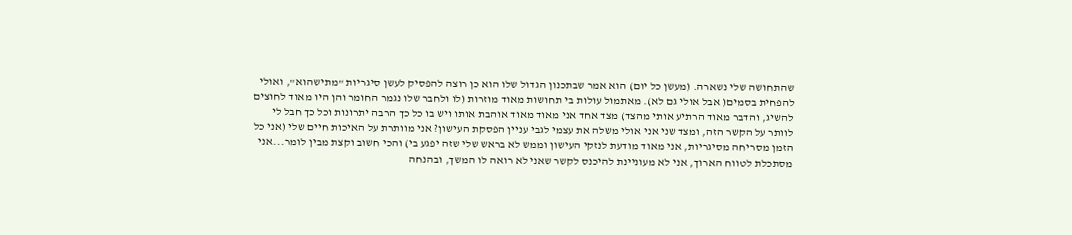שהתחושה שלי נשארה. (מעשן כל יום) הוא אמר שבתכנון הגדול שלו הוא כן רוצה להפסיק לעשן סיגריות "מתישהוא", ואולי להפחית בסמים( אבל אולי גם לא). מאתמול עולות בי תחושות מאוד מוזרות (לו ולחבר שלו נגמר החומר והן היו מאוד לחוצים להשיג, והדבר מאוד הרתיע אותי מהצד) מצד אחד אני מאוד מאוד אוהבת אותו ויש בו כל כך הרבה יתרונות וכל כך חבל לי לוותר על הקשר הזה, ומצד שני אני אולי משלה את עצמי לגבי עניין הפסקת העישון? אני מוותרת על האיכות חיים שלי (אני כל הזמן מסריחה מסיגריות, אני מאוד מודעת לנזקי העישון וממש לא בראש שלי שזה יפגע בי) והכי חשוב וקצת מבין לומר...אני מסתכלת לטווח הארוך, אני לא מעוניינת להיכנס לקשר שאני לא רואה לו המשך, ובהנחה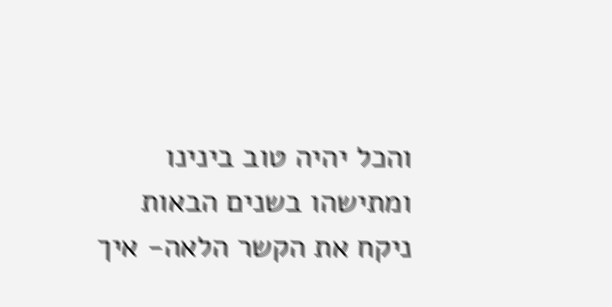והכל יהיה טוב בינינו ומתישהו בשנים הבאות ניקח את הקשר הלאה- איך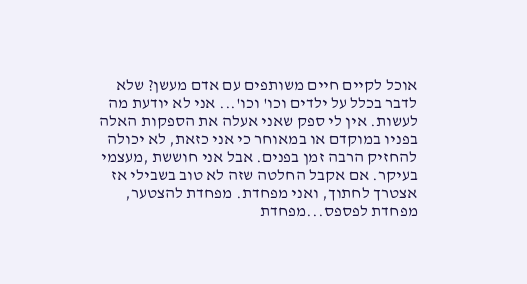אוכל לקיים חיים משותפים עם אדם מעשן? שלא לדבר בכלל על ילדים וכו' וכו'... אני לא יודעת מה לעשות. אין לי ספק שאני אעלה את הספקות האלה בפניו במוקדם או במאוחר כי אני כזאת, לא יכולה להחזיק הרבה זמן בפנים. אבל אני חוששת ,מעצמי בעיקר. אם אקבל החלטה שזה לא טוב בשבילי אז אצטרך לחתוך, ואני מפחדת. מפחדת להצטער, מפחדת לפספס...מפחדת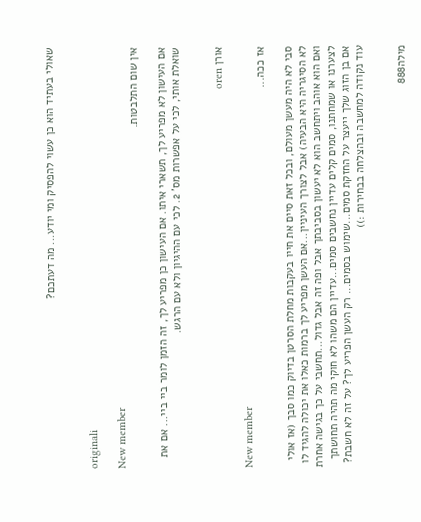שאולי בעתיד הוא כן עשוי להפסיק ומי יודע... מה דעתכם?


originali

New member
אין שום התלבטות.

אם העישון לא מפריע לך, תשארי איתו. אם העישון כן מפריע לך, זה הזמן לומר ביי ביי... אם את שואלת אותי, לכי על אפשרות מס' 2. לכי עם ההיגיון ולא עם הרגש.


אורן oren

New member
אז ככה...

סבי לא היה מעשן מעולם, ובכל זאת סיים את חייו בעקבות מחלת הסרטן בדיוק כמו סבך (אז אולי לא הסיגריה היא הבעיה) אבל לצורך העיניין...אם העשן מפריע לך ברמות כאלו את יכולה להגיד לו ואם הוא אוהב ויתחשב הוא לא יעשון בסביבתך אבל ופה זה אבל גדול...תחשבי על כך בגישה אחרת לצערנו או שמחתנו, סמים קלים עדיין נחשבים סמים...עדיין הם משהו לא חוקי מה תהיה תחושתך אם בן הזוג שלך ייעצר על החזקת סמים...שימוש בסמים... רק העשן הפריע לך? על זה לא חשבת? עוד נקודה למחשבה ובהצלחה בבחירות :))


מילה888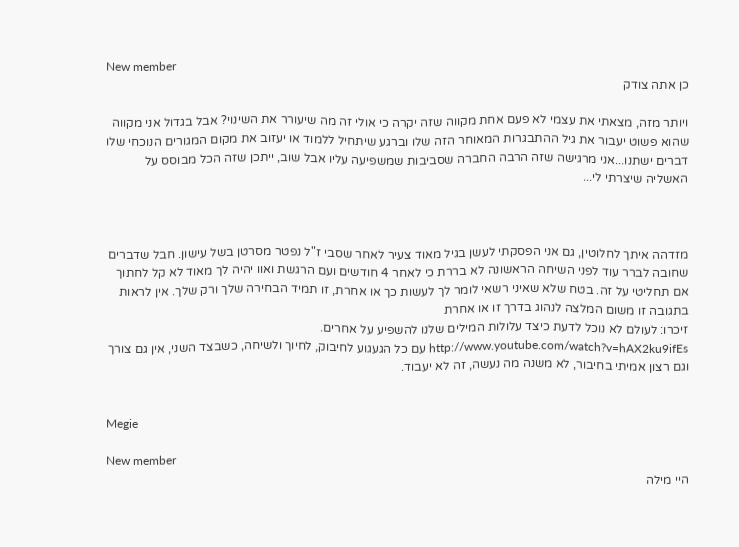New member
כן אתה צודק

ויותר מזה, מצאתי את עצמי לא פעם אחת מקווה שזה יקרה כי אולי זה מה שיעורר את השינוי? אבל בגדול אני מקווה שהוא פשוט יעבור את גיל ההתבגרות המאוחר הזה שלו וברגע שיתחיל ללמוד או יעזוב את מקום המגורים הנוכחי שלו דברים ישתנו...אני מרגישה שזה הרבה החברה שסביבות שמשפיעה עליו אבל שוב, ייתכן שזה הכל מבוסס על האשליה שיצרתי לי...



מזדהה איתך לחלוטין, גם אני הפסקתי לעשן בגיל מאוד צעיר לאחר שסבי ז"ל נפטר מסרטן בשל עישון. חבל שדברים שחובה לברר עוד לפני השיחה הראשונה לא בררת כי לאחר 4 חודשים ועם הרגשת ואוו יהיה לך מאוד לא קל לחתוך אם תחליטי על זה. בטח שלא שאיני רשאי לומר לך לעשות כך או אחרת, זו תמיד הבחירה שלך ורק שלך. אין לראות בתגובה זו משום המלצה לנהוג בדרך זו או אחרת
זיכרו: לעולם לא נוכל לדעת כיצד עלולות המילים שלנו להשפיע על אחרים.
http://www.youtube.com/watch?v=hAX2ku9ifEs עם כל הגעגוע לחיבוק, לחיוך ולשיחה, כשבצד השני, אין גם צורך וגם רצון אמיתי בחיבור, לא משנה מה נעשה, זה לא יעבוד.


Megie

New member
היי מילה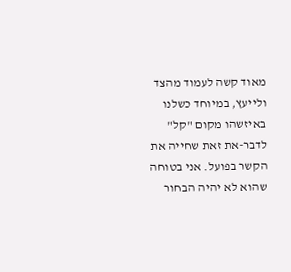מאוד קשה לעמוד מהצד ולייעץ, במיוחד כשלנו באיזשהו מקום "קל" לדבר-את זאת שחייה את הקשר בפועל. אני בטוחה שהוא לא יהיה הבחור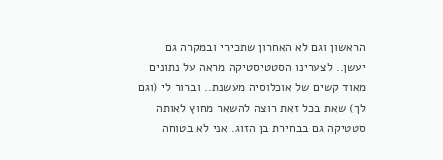הראשון וגם לא האחרון שתכירי ובמקרה גם יעשן.. לצערינו הסטטיסטיקה מראה על נתונים מאוד קשים של אוכלוסיה מעשנת.. וברור לי (וגם לך) שאת בכל זאת רוצה להשאר מחוץ לאותה סטטיקה גם בבחירת בן הזוג. אני לא בטוחה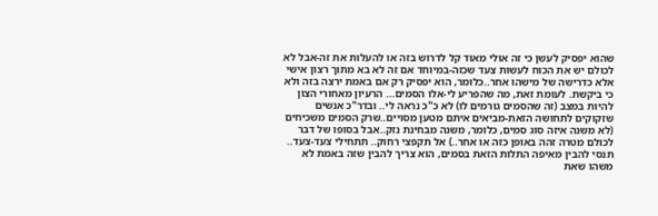שהוא יפסיק לעשן כי זה אולי מאוד קל לדרוש בזה או להעלות את זה-אבל לא לכולם יש את הכוח לעשות צעד שכזה-במיוחד אם זה לא בא מתוך רצון אישי אלא כדרישה של מישהו אחר..כלומר, הוא יפסיק רק אם באמת ירצה בזה ולא כי ביקשת. לעומת זאת, מה שהפריע לי-אלו הסמים... הרעיון מאחורי הצון להיות במצב (זה שהסמים גורמים לו) לא כ"כ נראה לי.. ובדר"כ אנשים שזקוקים לתחושה הזאת-מביאים איתם מטען מסויים..שרק הסמים משכיחים (לא משנה איזה סוג סמים, כלומר, משנה מבחינת נזק..אבל בסופו של דבר לכולם מטרה זהה באופן כזה או אחר..) אל תקפצי רחוק.. תתחילי צעד-צעד.. תנסי להבין מאיפה התלות הזאת בסמים, הוא צריך להבין שזה באמת לא משהו שאת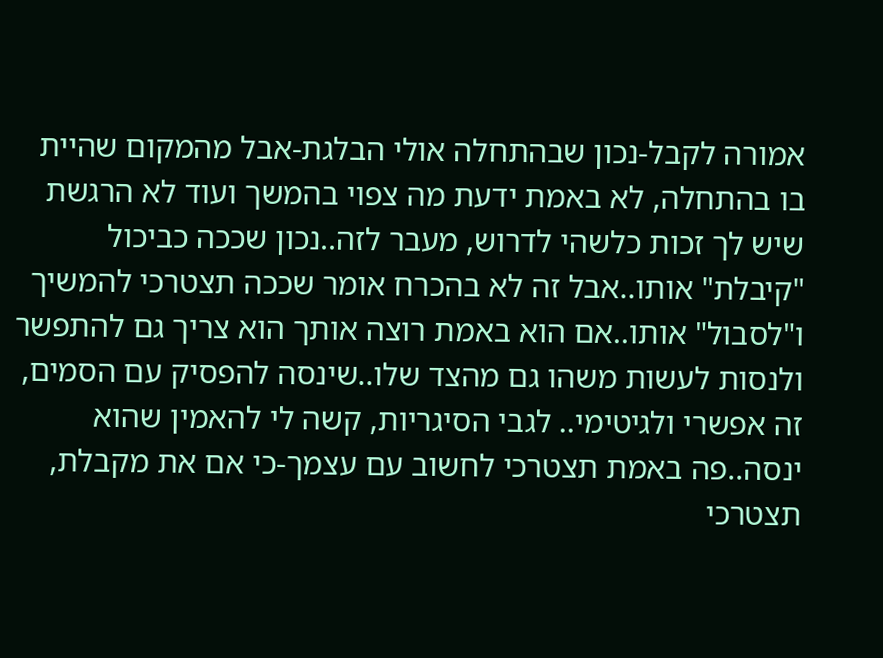אמורה לקבל-נכון שבהתחלה אולי הבלגת-אבל מהמקום שהיית בו בהתחלה, לא באמת ידעת מה צפוי בהמשך ועוד לא הרגשת שיש לך זכות כלשהי לדרוש, מעבר לזה..נכון שככה כביכול "קיבלת" אותו..אבל זה לא בהכרח אומר שככה תצטרכי להמשיך ו"לסבול" אותו..אם הוא באמת רוצה אותך הוא צריך גם להתפשר ולנסות לעשות משהו גם מהצד שלו..שינסה להפסיק עם הסמים, זה אפשרי ולגיטימי.. לגבי הסיגריות, קשה לי להאמין שהוא ינסה..פה באמת תצטרכי לחשוב עם עצמך-כי אם את מקבלת, תצטרכי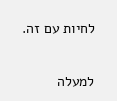לחיות עם זה.

למעלה